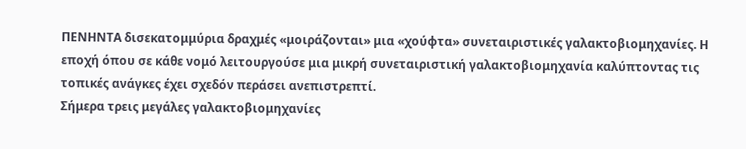ΠΕΝΗΝΤΑ δισεκατομμύρια δραχμές «μοιράζονται» μια «χούφτα» συνεταιριστικές γαλακτοβιομηχανίες. Η εποχή όπου σε κάθε νομό λειτουργούσε μια μικρή συνεταιριστική γαλακτοβιομηχανία καλύπτοντας τις τοπικές ανάγκες έχει σχεδόν περάσει ανεπιστρεπτί.
Σήμερα τρεις μεγάλες γαλακτοβιομηχανίες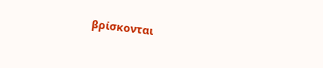βρίσκονται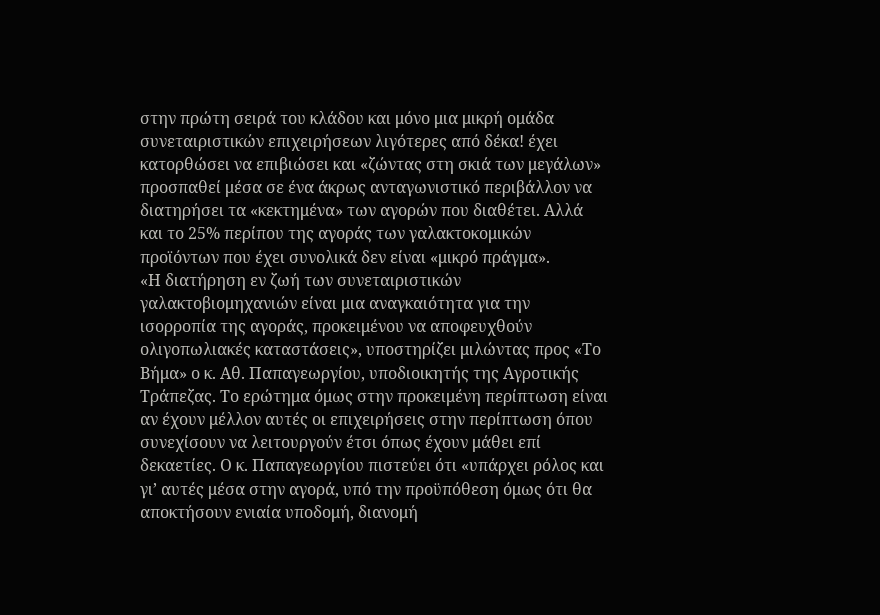στην πρώτη σειρά του κλάδου και μόνο μια μικρή ομάδα συνεταιριστικών επιχειρήσεων λιγότερες από δέκα! έχει κατορθώσει να επιβιώσει και «ζώντας στη σκιά των μεγάλων» προσπαθεί μέσα σε ένα άκρως ανταγωνιστικό περιβάλλον να διατηρήσει τα «κεκτημένα» των αγορών που διαθέτει. Αλλά και το 25% περίπου της αγοράς των γαλακτοκομικών προϊόντων που έχει συνολικά δεν είναι «μικρό πράγμα».
«Η διατήρηση εν ζωή των συνεταιριστικών γαλακτοβιομηχανιών είναι μια αναγκαιότητα για την ισορροπία της αγοράς, προκειμένου να αποφευχθούν ολιγοπωλιακές καταστάσεις», υποστηρίζει μιλώντας προς «Το Βήμα» ο κ. Αθ. Παπαγεωργίου, υποδιοικητής της Αγροτικής Τράπεζας. Το ερώτημα όμως στην προκειμένη περίπτωση είναι αν έχουν μέλλον αυτές οι επιχειρήσεις στην περίπτωση όπου συνεχίσουν να λειτουργούν έτσι όπως έχουν μάθει επί δεκαετίες. Ο κ. Παπαγεωργίου πιστεύει ότι «υπάρχει ρόλος και γι’ αυτές μέσα στην αγορά, υπό την προϋπόθεση όμως ότι θα αποκτήσουν ενιαία υποδομή, διανομή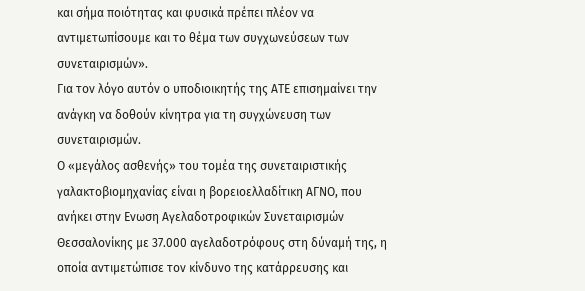και σήμα ποιότητας και φυσικά πρέπει πλέον να αντιμετωπίσουμε και το θέμα των συγχωνεύσεων των συνεταιρισμών».
Για τον λόγο αυτόν ο υποδιοικητής της ΑΤΕ επισημαίνει την ανάγκη να δοθούν κίνητρα για τη συγχώνευση των συνεταιρισμών.
Ο «μεγάλος ασθενής» του τομέα της συνεταιριστικής γαλακτοβιομηχανίας είναι η βορειοελλαδίτικη ΑΓΝΟ, που ανήκει στην Ενωση Αγελαδοτροφικών Συνεταιρισμών Θεσσαλονίκης με 37.000 αγελαδοτρόφους στη δύναμή της, η οποία αντιμετώπισε τον κίνδυνο της κατάρρευσης και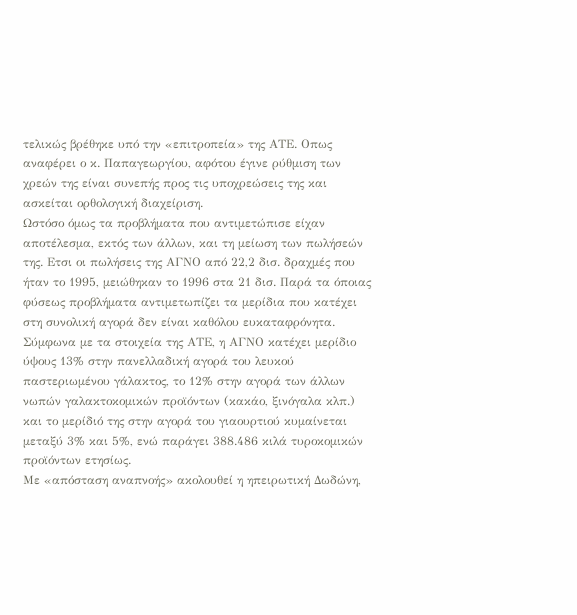τελικώς βρέθηκε υπό την «επιτροπεία» της ΑΤΕ. Οπως αναφέρει ο κ. Παπαγεωργίου, αφότου έγινε ρύθμιση των χρεών της είναι συνεπής προς τις υποχρεώσεις της και ασκείται ορθολογική διαχείριση.
Ωστόσο όμως τα προβλήματα που αντιμετώπισε είχαν αποτέλεσμα, εκτός των άλλων, και τη μείωση των πωλήσεών της. Ετσι οι πωλήσεις της ΑΓΝΟ από 22,2 δισ. δραχμές που ήταν το 1995, μειώθηκαν το 1996 στα 21 δισ. Παρά τα όποιας φύσεως προβλήματα αντιμετωπίζει τα μερίδια που κατέχει στη συνολική αγορά δεν είναι καθόλου ευκαταφρόνητα. Σύμφωνα με τα στοιχεία της ΑΤΕ, η ΑΓΝΟ κατέχει μερίδιο ύψους 13% στην πανελλαδική αγορά του λευκού παστεριωμένου γάλακτος, το 12% στην αγορά των άλλων νωπών γαλακτοκομικών προϊόντων (κακάο, ξινόγαλα κλπ.) και το μερίδιό της στην αγορά του γιαουρτιού κυμαίνεται μεταξύ 3% και 5%, ενώ παράγει 388.486 κιλά τυροκομικών προϊόντων ετησίως.
Με «απόσταση αναπνοής» ακολουθεί η ηπειρωτική Δωδώνη,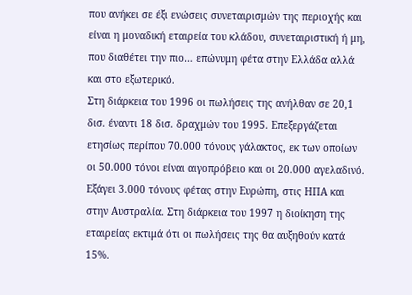που ανήκει σε έξι ενώσεις συνεταιρισμών της περιοχής και είναι η μοναδική εταιρεία του κλάδου, συνεταιριστική ή μη, που διαθέτει την πιο… επώνυμη φέτα στην Ελλάδα αλλά και στο εξωτερικό.
Στη διάρκεια του 1996 οι πωλήσεις της ανήλθαν σε 20,1 δισ. έναντι 18 δισ. δραχμών του 1995. Επεξεργάζεται ετησίως περίπου 70.000 τόνους γάλακτος, εκ των οποίων οι 50.000 τόνοι είναι αιγοπρόβειο και οι 20.000 αγελαδινό. Εξάγει 3.000 τόνους φέτας στην Ευρώπη, στις ΗΠΑ και στην Αυστραλία. Στη διάρκεια του 1997 η διοίκηση της εταιρείας εκτιμά ότι οι πωλήσεις της θα αυξηθούν κατά 15%.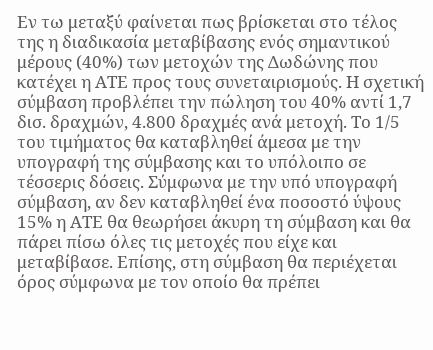Εν τω μεταξύ φαίνεται πως βρίσκεται στο τέλος της η διαδικασία μεταβίβασης ενός σημαντικού μέρους (40%) των μετοχών της Δωδώνης που κατέχει η ΑΤΕ προς τους συνεταιρισμούς. Η σχετική σύμβαση προβλέπει την πώληση του 40% αντί 1,7 δισ. δραχμών, 4.800 δραχμές ανά μετοχή. Το 1/5 του τιμήματος θα καταβληθεί άμεσα με την υπογραφή της σύμβασης και το υπόλοιπο σε τέσσερις δόσεις. Σύμφωνα με την υπό υπογραφή σύμβαση, αν δεν καταβληθεί ένα ποσοστό ύψους 15% η ΑΤΕ θα θεωρήσει άκυρη τη σύμβαση και θα πάρει πίσω όλες τις μετοχές που είχε και μεταβίβασε. Επίσης, στη σύμβαση θα περιέχεται όρος σύμφωνα με τον οποίο θα πρέπει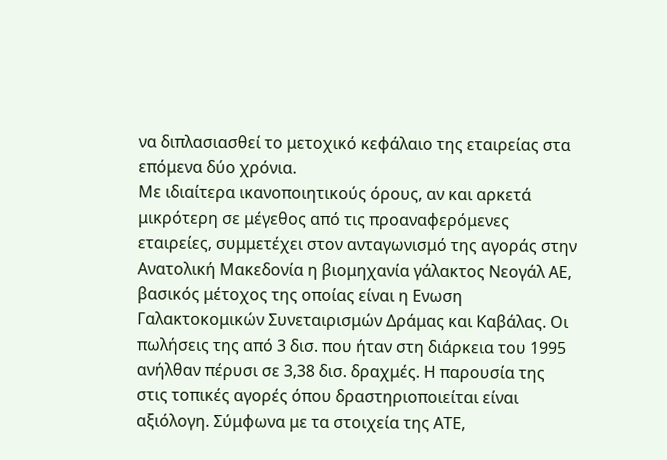να διπλασιασθεί το μετοχικό κεφάλαιο της εταιρείας στα επόμενα δύο χρόνια.
Με ιδιαίτερα ικανοποιητικούς όρους, αν και αρκετά μικρότερη σε μέγεθος από τις προαναφερόμενες εταιρείες, συμμετέχει στον ανταγωνισμό της αγοράς στην Ανατολική Μακεδονία η βιομηχανία γάλακτος Νεογάλ ΑΕ, βασικός μέτοχος της οποίας είναι η Ενωση Γαλακτοκομικών Συνεταιρισμών Δράμας και Καβάλας. Οι πωλήσεις της από 3 δισ. που ήταν στη διάρκεια του 1995 ανήλθαν πέρυσι σε 3,38 δισ. δραχμές. Η παρουσία της στις τοπικές αγορές όπου δραστηριοποιείται είναι αξιόλογη. Σύμφωνα με τα στοιχεία της ΑΤΕ,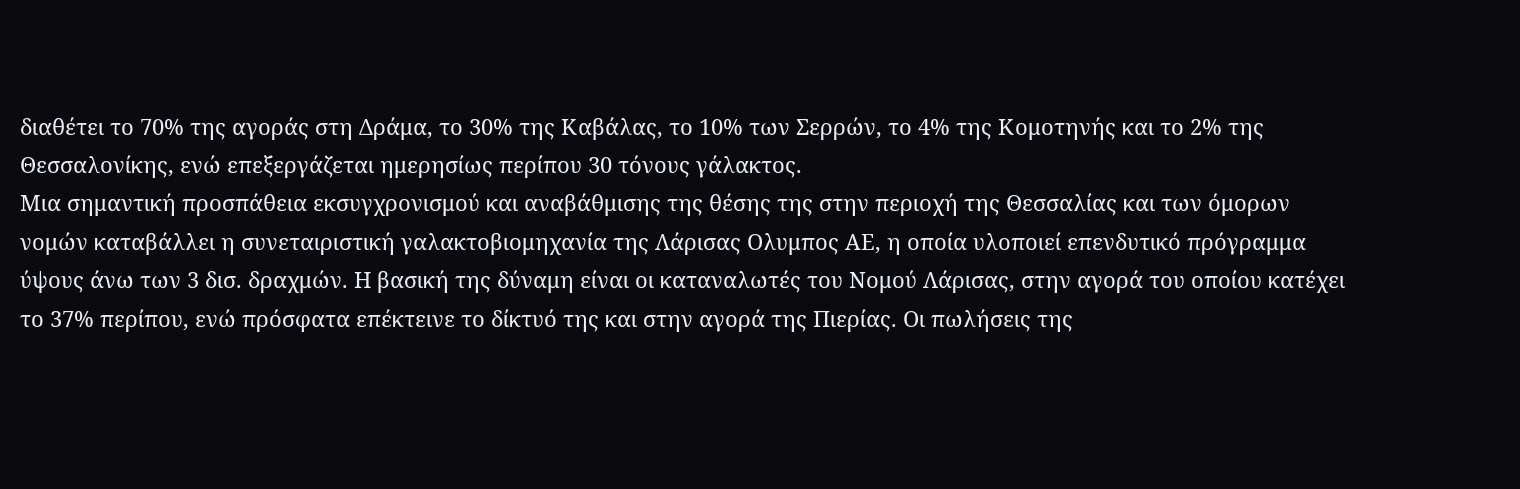διαθέτει το 70% της αγοράς στη Δράμα, το 30% της Καβάλας, το 10% των Σερρών, το 4% της Κομοτηνής και το 2% της Θεσσαλονίκης, ενώ επεξεργάζεται ημερησίως περίπου 30 τόνους γάλακτος.
Μια σημαντική προσπάθεια εκσυγχρονισμού και αναβάθμισης της θέσης της στην περιοχή της Θεσσαλίας και των όμορων νομών καταβάλλει η συνεταιριστική γαλακτοβιομηχανία της Λάρισας Ολυμπος ΑΕ, η οποία υλοποιεί επενδυτικό πρόγραμμα ύψους άνω των 3 δισ. δραχμών. Η βασική της δύναμη είναι οι καταναλωτές του Νομού Λάρισας, στην αγορά του οποίου κατέχει το 37% περίπου, ενώ πρόσφατα επέκτεινε το δίκτυό της και στην αγορά της Πιερίας. Οι πωλήσεις της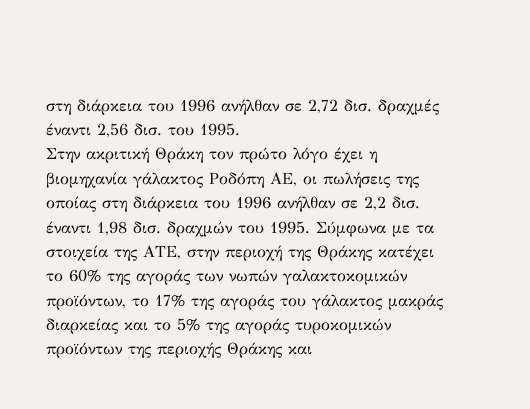στη διάρκεια του 1996 ανήλθαν σε 2,72 δισ. δραχμές έναντι 2,56 δισ. του 1995.
Στην ακριτική Θράκη τον πρώτο λόγο έχει η βιομηχανία γάλακτος Ροδόπη ΑΕ, οι πωλήσεις της οποίας στη διάρκεια του 1996 ανήλθαν σε 2,2 δισ. έναντι 1,98 δισ. δραχμών του 1995. Σύμφωνα με τα στοιχεία της ΑΤΕ, στην περιοχή της Θράκης κατέχει το 60% της αγοράς των νωπών γαλακτοκομικών προϊόντων, το 17% της αγοράς του γάλακτος μακράς διαρκείας και το 5% της αγοράς τυροκομικών προϊόντων της περιοχής Θράκης και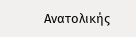Ανατολικής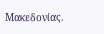Μακεδονίας.